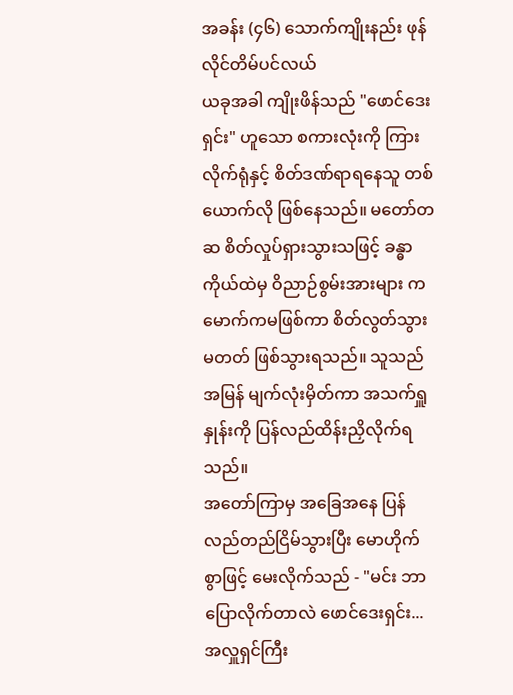အခန်း (၄၆) သောက်ကျိုးနည်း ဖုန်လိုင်တိမ်ပင်လယ်
ယခုအခါ ကျိုးဖိန်သည် "ဖောင်ဒေးရှင်း" ဟူသော စကားလုံးကို ကြားလိုက်ရုံနှင့် စိတ်ဒဏ်ရာရနေသူ တစ်ယောက်လို ဖြစ်နေသည်။ မတော်တဆ စိတ်လှုပ်ရှားသွားသဖြင့် ခန္ဓာကိုယ်ထဲမှ ဝိညာဉ်စွမ်းအားများ ကမောက်ကမဖြစ်ကာ စိတ်လွတ်သွားမတတ် ဖြစ်သွားရသည်။ သူသည် အမြန် မျက်လုံးမှိတ်ကာ အသက်ရှူနှုန်းကို ပြန်လည်ထိန်းညှိလိုက်ရသည်။
အတော်ကြာမှ အခြေအနေ ပြန်လည်တည်ငြိမ်သွားပြီး မောဟိုက်စွာဖြင့် မေးလိုက်သည် - "မင်း ဘာပြောလိုက်တာလဲ ဖောင်ဒေးရှင်း... အလှူရှင်ကြီး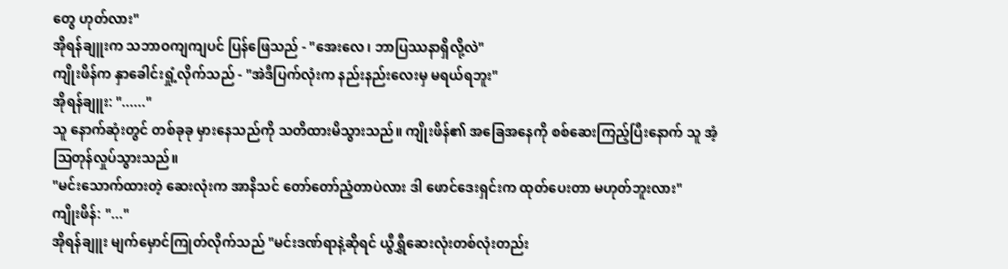တွေ ဟုတ်လား"
အိုရန်ချူးက သဘာဝကျကျပင် ပြန်ဖြေသည် - "အေးလေ၊ ဘာပြဿနာရှိလို့လဲ"
ကျိုးဖိန်က နှာခေါင်းရှုံ့လိုက်သည် - "အဲဒီပြက်လုံးက နည်းနည်းလေးမှ မရယ်ရဘူး"
အိုရန်ချူး: "......"
သူ နောက်ဆုံးတွင် တစ်ခုခု မှားနေသည်ကို သတိထားမိသွားသည်။ ကျိုးဖိန်၏ အခြေအနေကို စစ်ဆေးကြည့်ပြီးနောက် သူ အံ့ဩတုန်လှုပ်သွားသည်။
"မင်းသောက်ထားတဲ့ ဆေးလုံးက အာနိသင် တော်တော်ညံ့တာပဲလား ဒါ ဖောင်ဒေးရှင်းက ထုတ်ပေးတာ မဟုတ်ဘူးလား"
ကျိုးဖိန်: "..."
အိုရန်ချူး မျက်မှောင်ကြုတ်လိုက်သည် "မင်းဒဏ်ရာနဲ့ဆိုရင် ယွီရွှီဆေးလုံးတစ်လုံးတည်း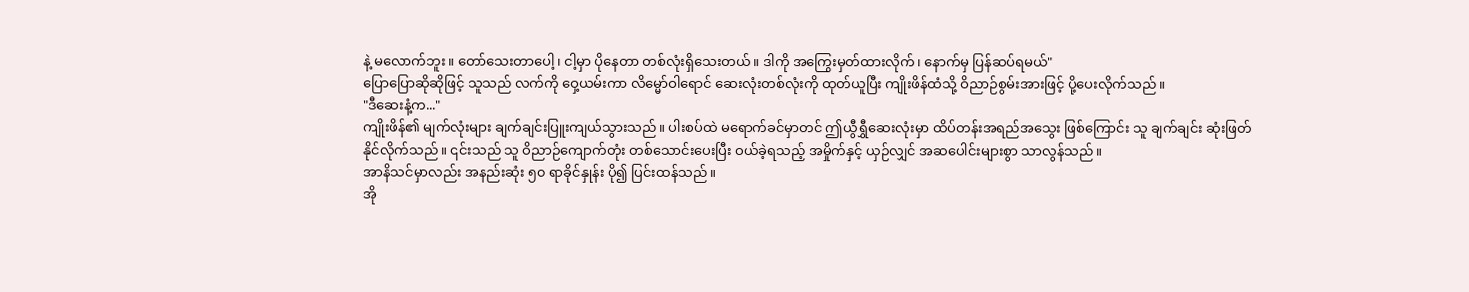နဲ့ မလောက်ဘူး။ တော်သေးတာပေါ့၊ ငါ့မှာ ပိုနေတာ တစ်လုံးရှိသေးတယ်။ ဒါကို အကြွေးမှတ်ထားလိုက်၊ နောက်မှ ပြန်ဆပ်ရမယ်"
ပြောပြောဆိုဆိုဖြင့် သူသည် လက်ကို ဝှေ့ယမ်းကာ လိမ္မော်ဝါရောင် ဆေးလုံးတစ်လုံးကို ထုတ်ယူပြီး ကျိုးဖိန်ထံသို့ ဝိညာဉ်စွမ်းအားဖြင့် ပို့ပေးလိုက်သည်။
"ဒီဆေးနံ့က..."
ကျိုးဖိန်၏ မျက်လုံးများ ချက်ချင်းပြူးကျယ်သွားသည်။ ပါးစပ်ထဲ မရောက်ခင်မှာတင် ဤယွီရွှီဆေးလုံးမှာ ထိပ်တန်းအရည်အသွေး ဖြစ်ကြောင်း သူ ချက်ချင်း ဆုံးဖြတ်နိုင်လိုက်သည်။ ၎င်းသည် သူ ဝိညာဉ်ကျောက်တုံး တစ်သောင်းပေးပြီး ဝယ်ခဲ့ရသည့် အမှိုက်နှင့် ယှဉ်လျှင် အဆပေါင်းများစွာ သာလွန်သည်။
အာနိသင်မှာလည်း အနည်းဆုံး ၅၀ ရာခိုင်နှုန်း ပို၍ ပြင်းထန်သည်။
အို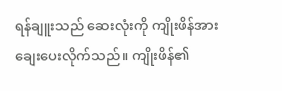ရန်ချူးသည် ဆေးလုံးကို ကျိုးဖိန်အား ချေးပေးလိုက်သည်။ ကျိုးဖိန်၏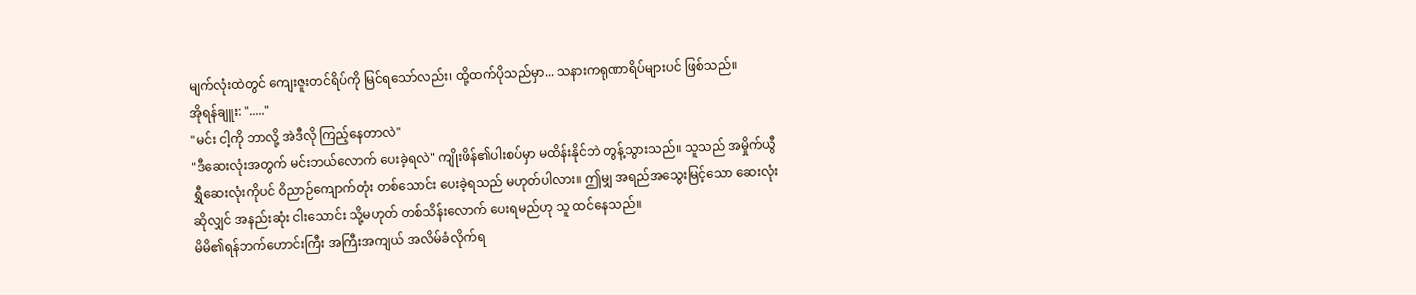မျက်လုံးထဲတွင် ကျေးဇူးတင်ရိပ်ကို မြင်ရသော်လည်း၊ ထို့ထက်ပိုသည်မှာ... သနားကရုဏာရိပ်များပင် ဖြစ်သည်။
အိုရန်ချူး: "....."
"မင်း ငါ့ကို ဘာလို့ အဲဒီလို ကြည့်နေတာလဲ"
"ဒီဆေးလုံးအတွက် မင်းဘယ်လောက် ပေးခဲ့ရလဲ" ကျိုးဖိန်၏ပါးစပ်မှာ မထိန်းနိုင်ဘဲ တွန့်သွားသည်။ သူသည် အမှိုက်ယွီရွှီဆေးလုံးကိုပင် ဝိညာဉ်ကျောက်တုံး တစ်သောင်း ပေးခဲ့ရသည် မဟုတ်ပါလား။ ဤမျှ အရည်အသွေးမြင့်သော ဆေးလုံးဆိုလျှင် အနည်းဆုံး ငါးသောင်း သို့မဟုတ် တစ်သိန်းလောက် ပေးရမည်ဟု သူ ထင်နေသည်။
မိမိ၏ရန်ဘက်ဟောင်းကြီး အကြီးအကျယ် အလိမ်ခံလိုက်ရ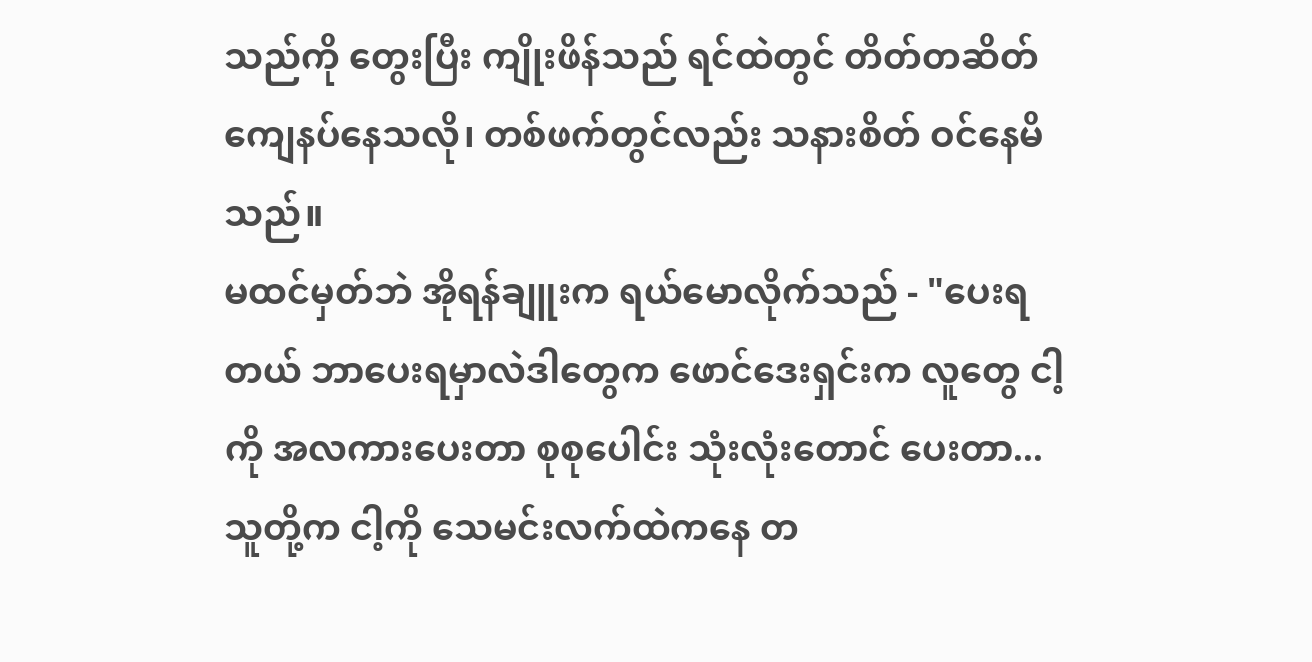သည်ကို တွေးပြီး ကျိုးဖိန်သည် ရင်ထဲတွင် တိတ်တဆိတ် ကျေနပ်နေသလို၊ တစ်ဖက်တွင်လည်း သနားစိတ် ဝင်နေမိသည်။
မထင်မှတ်ဘဲ အိုရန်ချူးက ရယ်မောလိုက်သည် - "ပေးရတယ် ဘာပေးရမှာလဲဒါတွေက ဖောင်ဒေးရှင်းက လူတွေ ငါ့ကို အလကားပေးတာ စုစုပေါင်း သုံးလုံးတောင် ပေးတာ... သူတို့က ငါ့ကို သေမင်းလက်ထဲကနေ တ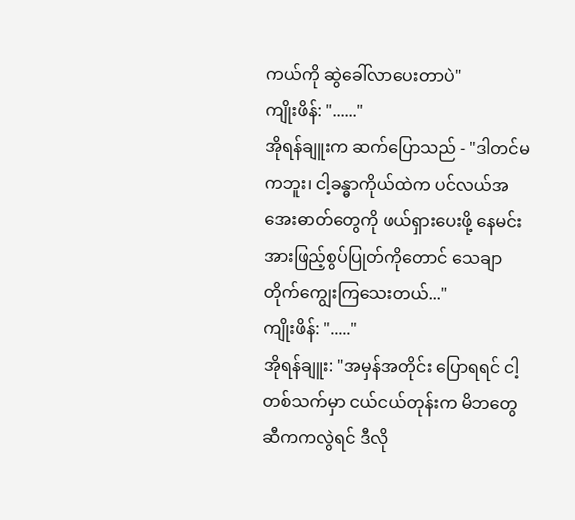ကယ်ကို ဆွဲခေါ်လာပေးတာပဲ"
ကျိုးဖိန်: "......"
အိုရန်ချူးက ဆက်ပြောသည် - "ဒါတင်မကဘူး၊ ငါ့ခန္ဓာကိုယ်ထဲက ပင်လယ်အအေးဓာတ်တွေကို ဖယ်ရှားပေးဖို့ နေမင်းအားဖြည့်စွပ်ပြုတ်ကိုတောင် သေချာ တိုက်ကျွေးကြသေးတယ်..."
ကျိုးဖိန်: "....."
အိုရန်ချူး: "အမှန်အတိုင်း ပြောရရင် ငါ့တစ်သက်မှာ ငယ်ငယ်တုန်းက မိဘတွေဆီကကလွဲရင် ဒီလို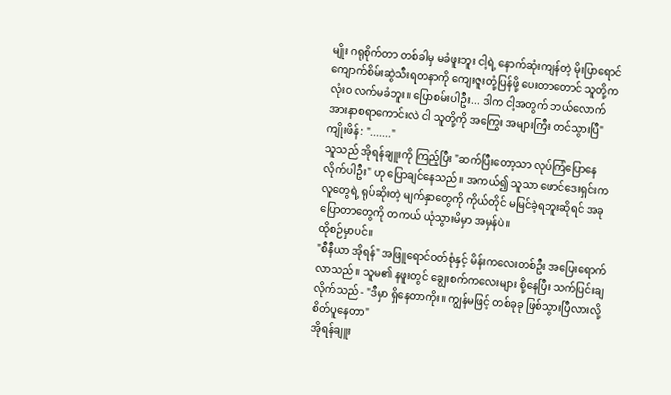မျိုး ဂရုစိုက်တာ တစ်ခါမှ မခံဖူးဘူး ငါ့ရဲ့ နောက်ဆုံးကျန်တဲ့ မိုးပြာရောင်ကျောက်စိမ်းဆွဲသီးရတနာကို ကျေးဇူးတုံ့ပြန်ဖို့ ပေးတာတောင် သူတို့က လုံးဝ လက်မခံဘူး။ ပြောစမ်းပါဦး... ဒါက ငါ့အတွက် ဘယ်လောက် အားနာစရာကောင်းလဲ ငါ သူတို့ကို အကြွေး အများကြီး တင်သွားပြီ"
ကျိုးဖိန်: "......."
သူသည် အိုရန်ချူးကို ကြည့်ပြီး "ဆက်ပြီးတော့သာ လုပ်ကြံပြောနေလိုက်ပါဦး" ဟု ပြောချင်နေသည်။ အကယ်၍ သူသာ ဖောင်ဒေးရှင်းက လူတွေရဲ့ ရုပ်ဆိုးတဲ့ မျက်နှာတွေကို ကိုယ်တိုင် မမြင်ခဲ့ရဘူးဆိုရင် အခုပြောတာတွေကို တကယ် ယုံသွားမိမှာ အမှန်ပဲ။
ထိုစဉ်မှာပင်။
"စီနီယာ အိုရန်" အဖြူရောင်ဝတ်စုံနှင့် မိန်းကလေးတစ်ဦး အပြေးရောက်လာသည်။ သူမ၏ နဖူးတွင် ချွေးစက်ကလေးများ စို့နေပြီး သက်ပြင်းချလိုက်သည် - "ဒီမှာ ရှိနေတာကိုး။ ကျွန်မဖြင့် တစ်ခုခု ဖြစ်သွားပြီလားလို့ စိတ်ပူနေတာ"
အိုရန်ချူး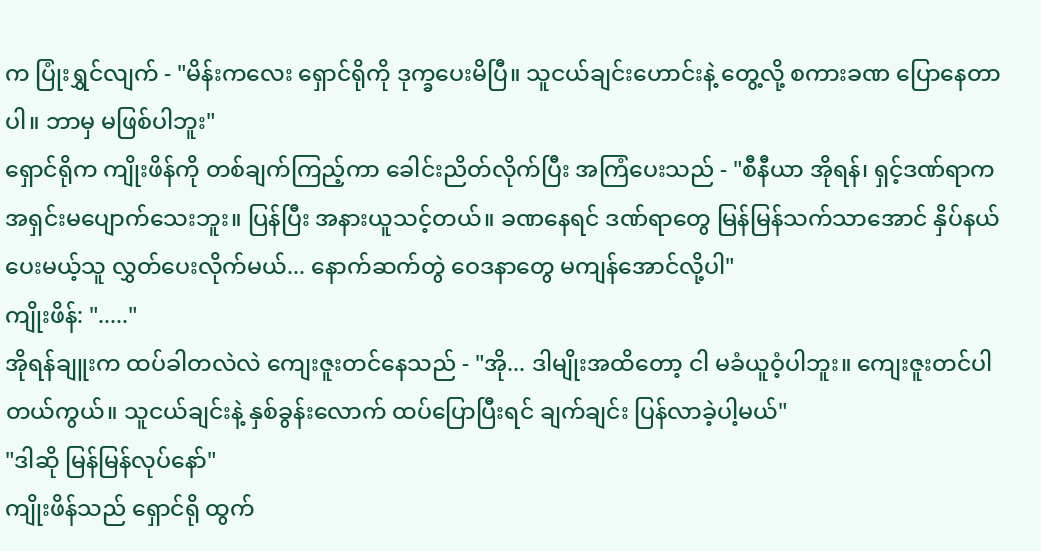က ပြုံးရွှင်လျက် - "မိန်းကလေး ရှောင်ရိုကို ဒုက္ခပေးမိပြီ။ သူငယ်ချင်းဟောင်းနဲ့ တွေ့လို့ စကားခဏ ပြောနေတာပါ။ ဘာမှ မဖြစ်ပါဘူး"
ရှောင်ရိုက ကျိုးဖိန်ကို တစ်ချက်ကြည့်ကာ ခေါင်းညိတ်လိုက်ပြီး အကြံပေးသည် - "စီနီယာ အိုရန်၊ ရှင့်ဒဏ်ရာက အရှင်းမပျောက်သေးဘူး။ ပြန်ပြီး အနားယူသင့်တယ်။ ခဏနေရင် ဒဏ်ရာတွေ မြန်မြန်သက်သာအောင် နှိပ်နယ်ပေးမယ့်သူ လွှတ်ပေးလိုက်မယ်... နောက်ဆက်တွဲ ဝေဒနာတွေ မကျန်အောင်လို့ပါ"
ကျိုးဖိန်: "....."
အိုရန်ချူးက ထပ်ခါတလဲလဲ ကျေးဇူးတင်နေသည် - "အို... ဒါမျိုးအထိတော့ ငါ မခံယူဝံ့ပါဘူး။ ကျေးဇူးတင်ပါတယ်ကွယ်။ သူငယ်ချင်းနဲ့ နှစ်ခွန်းလောက် ထပ်ပြောပြီးရင် ချက်ချင်း ပြန်လာခဲ့ပါ့မယ်"
"ဒါဆို မြန်မြန်လုပ်နော်"
ကျိုးဖိန်သည် ရှောင်ရို ထွက်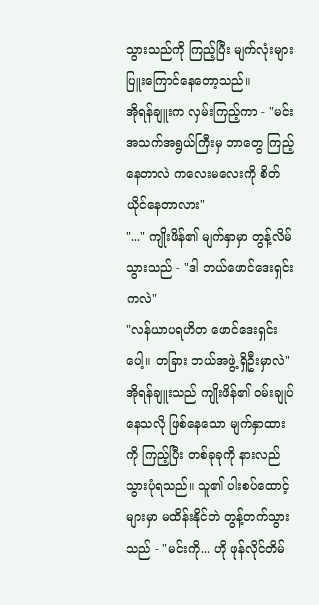သွားသည်ကို ကြည့်ပြီး မျက်လုံးများ ပြူးကြောင်နေတော့သည်။
အိုရန်ချူးက လှမ်းကြည့်ကာ - "မင်း အသက်အရွယ်ကြီးမှ ဘာတွေ ကြည့်နေတာလဲ ကလေးမလေးကို စိတ်ယိုင်နေတာလား"
"..." ကျိုးဖိန်၏ မျက်နှာမှာ တွန့်လိမ်သွားသည် - "ဒါ ဘယ်ဖောင်ဒေးရှင်းကလဲ"
"လန်ယာပရဟိတ ဖောင်ဒေးရှင်းပေါ့။ တခြား ဘယ်အဖွဲ့ ရှိဦးမှာလဲ"
အိုရန်ချူးသည် ကျိုးဖိန်၏ ဝမ်းချုပ်နေသလို ဖြစ်နေသော မျက်နှာထားကို ကြည့်ပြီး တစ်ခုခုကို နားလည်သွားပုံရသည်။ သူ၏ ပါးစပ်ထောင့်များမှာ မထိန်းနိုင်ဘဲ တွန့်တက်သွားသည် - "မင်းကို... ဟို ဖုန်လိုင်တိမ်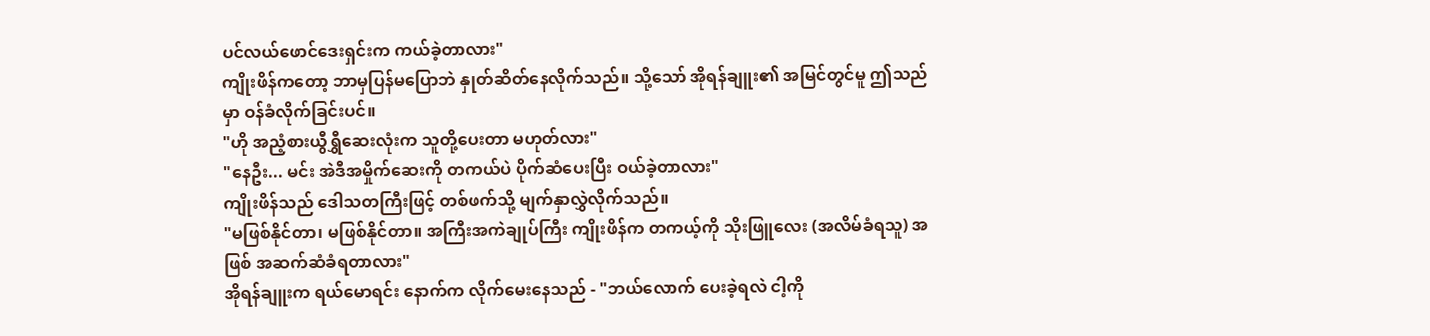ပင်လယ်ဖောင်ဒေးရှင်းက ကယ်ခဲ့တာလား"
ကျိုးဖိန်ကတော့ ဘာမှပြန်မပြောဘဲ နှုတ်ဆိတ်နေလိုက်သည်။ သို့သော် အိုရန်ချူး၏ အမြင်တွင်မူ ဤသည်မှာ ဝန်ခံလိုက်ခြင်းပင်။
"ဟို အညံ့စားယွီရွှီဆေးလုံးက သူတို့ပေးတာ မဟုတ်လား"
"နေဦး... မင်း အဲဒီအမှိုက်ဆေးကို တကယ်ပဲ ပိုက်ဆံပေးပြီး ဝယ်ခဲ့တာလား"
ကျိုးဖိန်သည် ဒေါသတကြီးဖြင့် တစ်ဖက်သို့ မျက်နှာလွှဲလိုက်သည်။
"မဖြစ်နိုင်တာ၊ မဖြစ်နိုင်တာ။ အကြီးအကဲချုပ်ကြီး ကျိုးဖိန်က တကယ့်ကို သိုးဖြူလေး (အလိမ်ခံရသူ) အဖြစ် အဆက်ဆံခံရတာလား"
အိုရန်ချူးက ရယ်မောရင်း နောက်က လိုက်မေးနေသည် - "ဘယ်လောက် ပေးခဲ့ရလဲ ငါ့ကို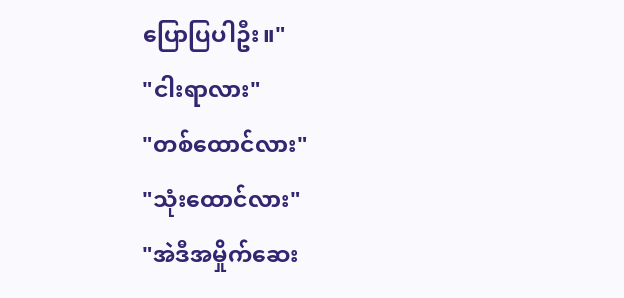ပြောပြပါဦး။"
"ငါးရာလား"
"တစ်ထောင်လား"
"သုံးထောင်လား"
"အဲဒီအမှိုက်ဆေး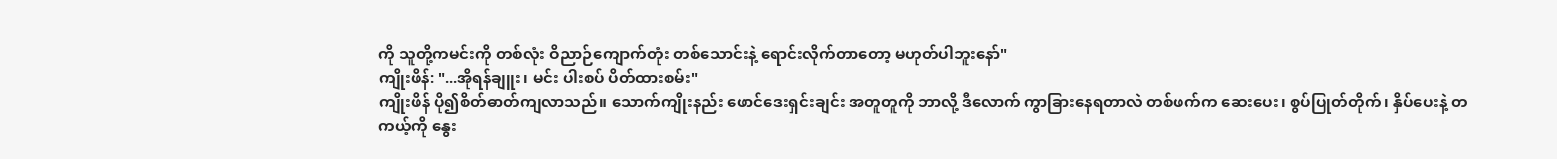ကို သူတို့ကမင်းကို တစ်လုံး ဝိညာဉ်ကျောက်တုံး တစ်သောင်းနဲ့ ရောင်းလိုက်တာတော့ မဟုတ်ပါဘူးနော်"
ကျိုးဖိန်: "...အိုရန်ချူး၊ မင်း ပါးစပ် ပိတ်ထားစမ်း"
ကျိုးဖိန် ပို၍စိတ်ဓာတ်ကျလာသည်။ သောက်ကျိုးနည်း ဖောင်ဒေးရှင်းချင်း အတူတူကို ဘာလို့ ဒီလောက် ကွာခြားနေရတာလဲ တစ်ဖက်က ဆေးပေး၊ စွပ်ပြုတ်တိုက်၊ နှိပ်ပေးနဲ့ တကယ့်ကို နွေး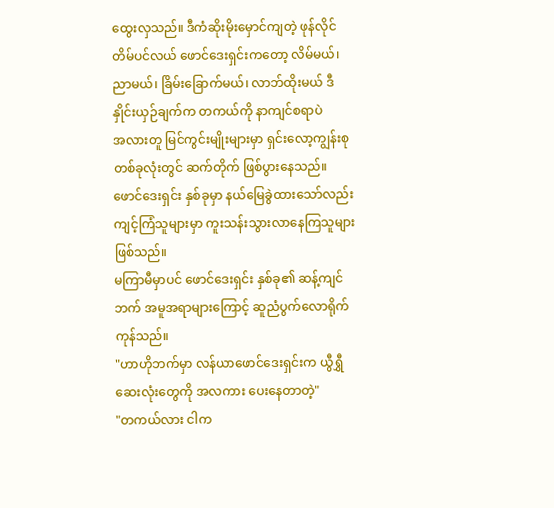ထွေးလှသည်။ ဒီကံဆိုးမိုးမှောင်ကျတဲ့ ဖုန်လိုင်တိမ်ပင်လယ် ဖောင်ဒေးရှင်းကတော့ လိမ်မယ်၊ ညာမယ်၊ ခြိမ်းခြောက်မယ်၊ လာဘ်ထိုးမယ် ဒီနှိုင်းယှဉ်ချက်က တကယ်ကို နာကျင်စရာပဲ
အလားတူ မြင်ကွင်းမျိုးများမှာ ရှင်းလော့ကျွန်းစု တစ်ခုလုံးတွင် ဆက်တိုက် ဖြစ်ပွားနေသည်။ ဖောင်ဒေးရှင်း နှစ်ခုမှာ နယ်မြေခွဲထားသော်လည်း ကျင့်ကြံသူများမှာ ကူးသန်းသွားလာနေကြသူများ ဖြစ်သည်။
မကြာမီမှာပင် ဖောင်ဒေးရှင်း နှစ်ခု၏ ဆန့်ကျင်ဘက် အမူအရာများကြောင့် ဆူညံပွက်လောရိုက်ကုန်သည်။
"ဟာဟိုဘက်မှာ လန်ယာဖောင်ဒေးရှင်းက ယွီရွှီဆေးလုံးတွေကို အလကား ပေးနေတာတဲ့"
"တကယ်လား ငါက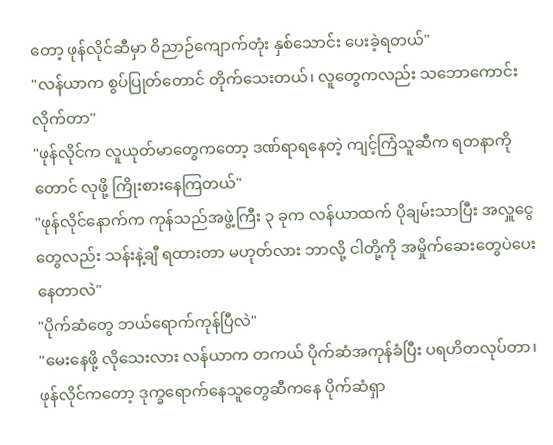တော့ ဖုန်လိုင်ဆီမှာ ဝိညာဉ်ကျောက်တုံး နှစ်သောင်း ပေးခဲ့ရတယ်"
"လန်ယာက စွပ်ပြုတ်တောင် တိုက်သေးတယ်၊ လူတွေကလည်း သဘောကောင်းလိုက်တာ"
"ဖုန်လိုင်က လူယုတ်မာတွေကတော့ ဒဏ်ရာရနေတဲ့ ကျင့်ကြံသူဆီက ရတနာကိုတောင် လုဖို့ ကြိုးစားနေကြတယ်"
"ဖုန်လိုင်နောက်က ကုန်သည်အဖွဲ့ကြီး ၃ ခုက လန်ယာထက် ပိုချမ်းသာပြီး အလှူငွေတွေလည်း သန်းနဲ့ချီ ရထားတာ မဟုတ်လား ဘာလို့ ငါတို့ကို အမှိုက်ဆေးတွေပဲပေးနေတာလဲ"
"ပိုက်ဆံတွေ ဘယ်ရောက်ကုန်ပြီလဲ"
"မေးနေဖို့ လိုသေးလား လန်ယာက တကယ် ပိုက်ဆံအကုန်ခံပြီး ပရဟိတလုပ်တာ၊ ဖုန်လိုင်ကတော့ ဒုက္ခရောက်နေသူတွေဆီကနေ ပိုက်ဆံရှာ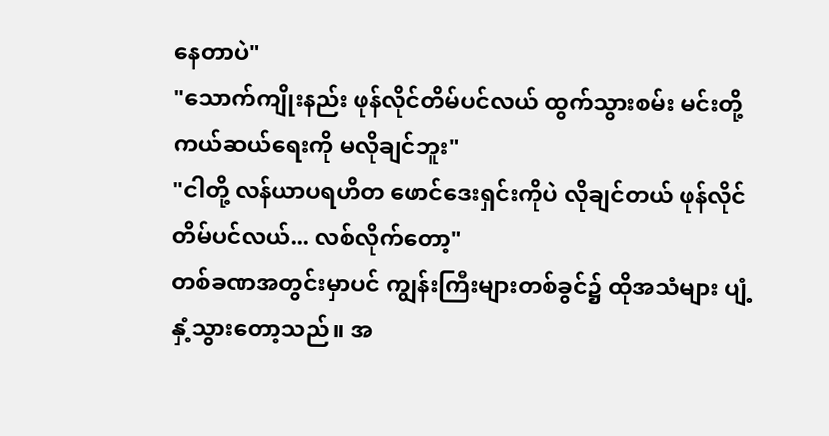နေတာပဲ"
"သောက်ကျိုးနည်း ဖုန်လိုင်တိမ်ပင်လယ် ထွက်သွားစမ်း မင်းတို့ ကယ်ဆယ်ရေးကို မလိုချင်ဘူး"
"ငါတို့ လန်ယာပရဟိတ ဖောင်ဒေးရှင်းကိုပဲ လိုချင်တယ် ဖုန်လိုင်တိမ်ပင်လယ်... လစ်လိုက်တော့"
တစ်ခဏအတွင်းမှာပင် ကျွန်းကြီးများတစ်ခွင်၌ ထိုအသံများ ပျံ့နှံ့သွားတော့သည်။ အ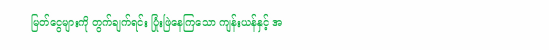မြတ်ငွေများကို တွက်ချက်ရင်း ပြုံးဖြဲနေကြသော ကျန်းယန်နှင့် အ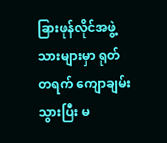ခြားဖုန်လိုင်အဖွဲ့သားများမှာ ရုတ်တရက် ကျောချမ်းသွားပြီး မ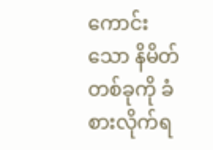ကောင်းသော နိမိတ်တစ်ခုကို ခံစားလိုက်ရ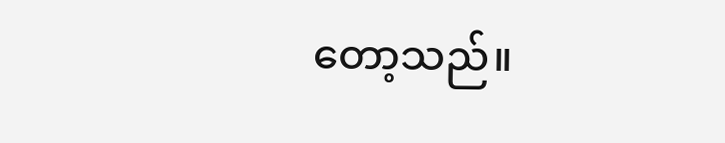တော့သည်။